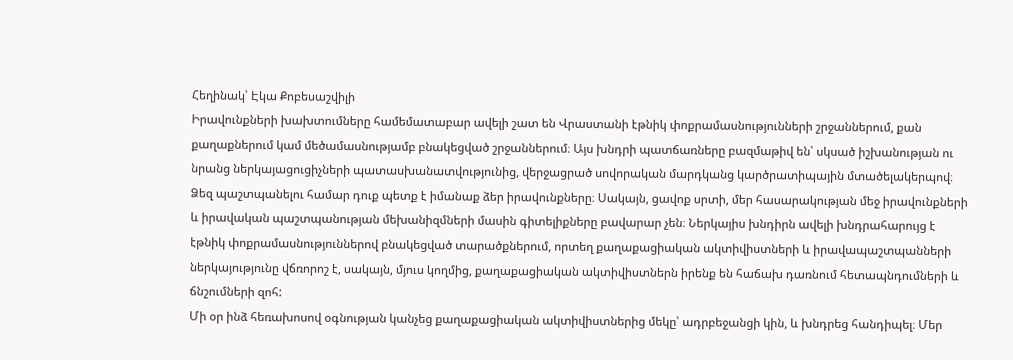Հեղինակ՝ Էկա Քոբեսաշվիլի
Իրավունքների խախտումները համեմատաբար ավելի շատ են Վրաստանի էթնիկ փոքրամասնությունների շրջաններում, քան քաղաքներում կամ մեծամասնությամբ բնակեցված շրջաններում։ Այս խնդրի պատճառները բազմաթիվ են՝ սկսած իշխանության ու նրանց ներկայացուցիչների պատասխանատվությունից, վերջացրած սովորական մարդկանց կարծրատիպային մտածելակերպով։
Ձեզ պաշտպանելու համար դուք պետք է իմանաք ձեր իրավունքները։ Սակայն, ցավոք սրտի, մեր հասարակության մեջ իրավունքների և իրավական պաշտպանության մեխանիզմների մասին գիտելիքները բավարար չեն։ Ներկայիս խնդիրն ավելի խնդրահարույց է էթնիկ փոքրամասնություններով բնակեցված տարածքներում, որտեղ քաղաքացիական ակտիվիստների և իրավապաշտպանների ներկայությունը վճռորոշ է, սակայն, մյուս կողմից, քաղաքացիական ակտիվիստներն իրենք են հաճախ դառնում հետապնդումների և ճնշումների զոհ:
Մի օր ինձ հեռախոսով օգնության կանչեց քաղաքացիական ակտիվիստներից մեկը՝ ադրբեջանցի կին, և խնդրեց հանդիպել։ Մեր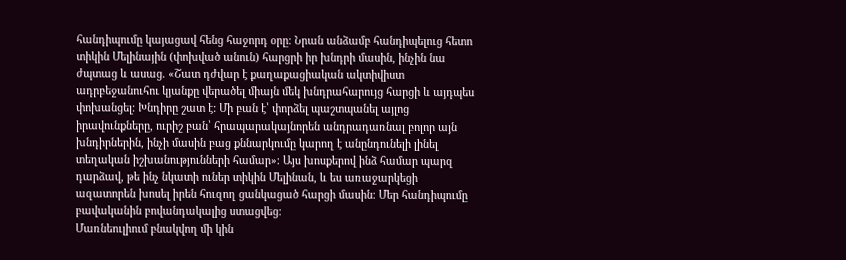հանդիպումը կայացավ հենց հաջորդ օրը։ Նրան անձամբ հանդիպելուց հետո տիկին Մելինային (փոխված անուն) հարցրի իր խնդրի մասին, ինչին նա ժպտաց և ասաց. «Շատ դժվար է քաղաքացիական ակտիվիստ ադրբեջանուհու կյանքը վերածել միայն մեկ խնդրահարույց հարցի և այդպես փոխանցել։ Խնդիրը շատ է: Մի բան է՝ փորձել պաշտպանել այլոց իրավունքները, ուրիշ բան՝ հրապարակայնորեն անդրադառնալ բոլոր այն խնդիրներին, ինչի մասին բաց քննարկումը կարող է անընդունելի լինել տեղական իշխանությունների համար»։ Այս խոսքերով ինձ համար պարզ դարձավ, թե ինչ նկատի ուներ տիկին Մելինան, և ես առաջարկեցի ազատորեն խոսել իրեն հուզող ցանկացած հարցի մասին։ Մեր հանդիպումը բավականին բովանդակալից ստացվեց։
Մառնեուլիում բնակվող մի կին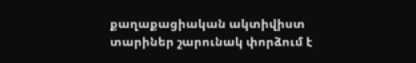քաղաքացիական ակտիվիստ տարիներ շարունակ փորձում է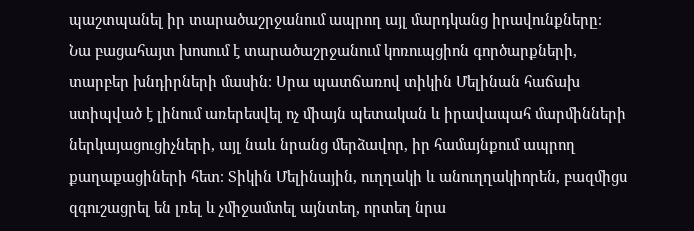պաշտպանել իր տարածաշրջանում ապրող այլ մարդկանց իրավունքները։ Նա բացահայտ խոսում է տարածաշրջանում կոռուպցիոն գործարքների, տարբեր խնդիրների մասին։ Սրա պատճառով տիկին Մելինան հաճախ ստիպված է լինում առերեսվել ոչ միայն պետական և իրավապահ մարմինների ներկայացուցիչների, այլ նաև նրանց մերձավոր, իր համայնքում ապրող քաղաքացիների հետ։ Տիկին Մելինային, ուղղակի և անուղղակիորեն, բազմիցս զգուշացրել են լռել և չմիջամտել այնտեղ, որտեղ նրա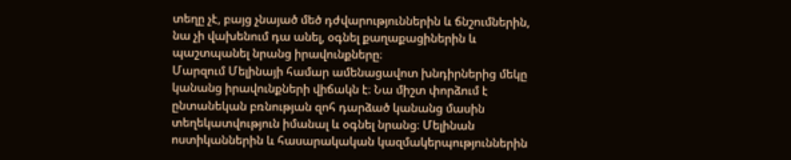տեղը չէ, բայց չնայած մեծ դժվարություններին և ճնշումներին, նա չի վախենում դա անել, օգնել քաղաքացիներին և պաշտպանել նրանց իրավունքները։
Մարզում Մելինայի համար ամենացավոտ խնդիրներից մեկը կանանց իրավունքների վիճակն է։ Նա միշտ փորձում է ընտանեկան բռնության զոհ դարձած կանանց մասին տեղեկատվություն իմանալ և օգնել նրանց։ Մելինան ոստիկաններին և հասարակական կազմակերպություններին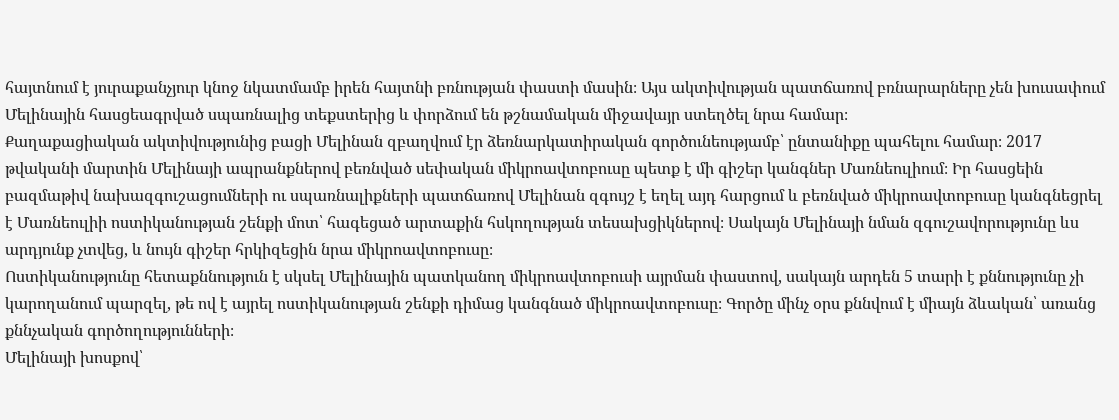հայտնում է յուրաքանչյուր կնոջ նկատմամբ իրեն հայտնի բռնության փաստի մասին։ Այս ակտիվության պատճառով բռնարարները չեն խուսափում Մելինային հասցեագրված սպառնալից տեքստերից և փորձում են թշնամական միջավայր ստեղծել նրա համար։
Քաղաքացիական ակտիվությունից բացի Մելինան զբաղվում էր ձեռնարկատիրական գործունեությամբ՝ ընտանիքը պահելու համար։ 2017 թվականի մարտին Մելինայի ապրանքներով բեռնված սեփական միկրոավտոբուսը պետք է մի գիշեր կանգներ Մառնեուլիում։ Իր հասցեին բազմաթիվ նախազգուշացումների ու սպառնալիքների պատճառով Մելինան զգույշ է եղել այդ հարցում և բեռնված միկրոավտոբուսը կանգնեցրել է Մառնեուլիի ոստիկանության շենքի մոտ՝ հագեցած արտաքին հսկողության տեսախցիկներով։ Սակայն Մելինայի նման զգուշավորությունը ևս արդյունք չտվեց, և նույն գիշեր հրկիզեցին նրա միկրոավտոբուսը։
Ոստիկանությունը հետաքննություն է սկսել Մելինային պատկանող միկրոավտոբուսի այրման փաստով, սակայն արդեն 5 տարի է քննությունը չի կարողանում պարզել, թե ով է այրել ոստիկանության շենքի դիմաց կանգնած միկրոավտոբուսը։ Գործը մինչ օրս քննվում է միայն ձևական՝ առանց քննչական գործողությունների։
Մելինայի խոսքով՝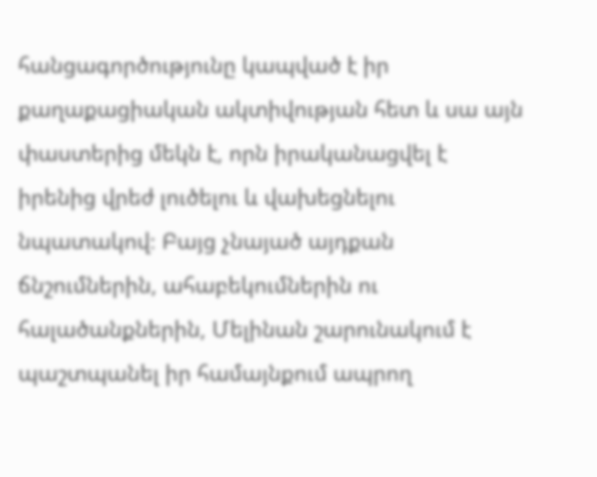հանցագործությունը կապված է իր քաղաքացիական ակտիվության հետ և սա այն փաստերից մեկն է, որն իրականացվել է իրենից վրեժ լուծելու և վախեցնելու նպատակով։ Բայց չնայած այդքան ճնշումներին, ահաբեկումներին ու հալածանքներին, Մելինան շարունակում է պաշտպանել իր համայնքում ապրող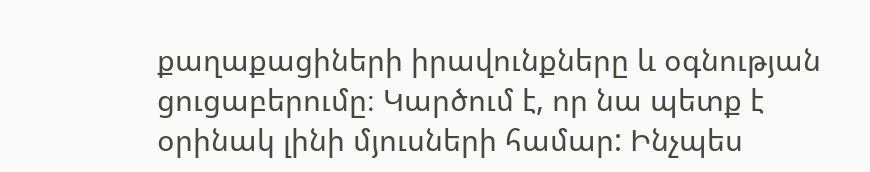քաղաքացիների իրավունքները և օգնության ցուցաբերումը։ Կարծում է, որ նա պետք է օրինակ լինի մյուսների համար: Ինչպես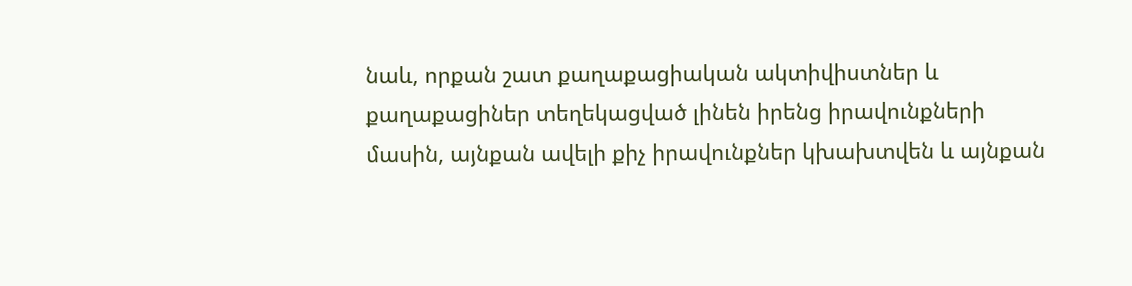նաև, որքան շատ քաղաքացիական ակտիվիստներ և քաղաքացիներ տեղեկացված լինեն իրենց իրավունքների մասին, այնքան ավելի քիչ իրավունքներ կխախտվեն և այնքան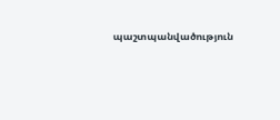պաշտպանվածություն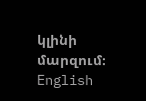կլինի մարզում։
English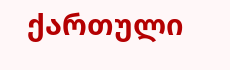ქართული